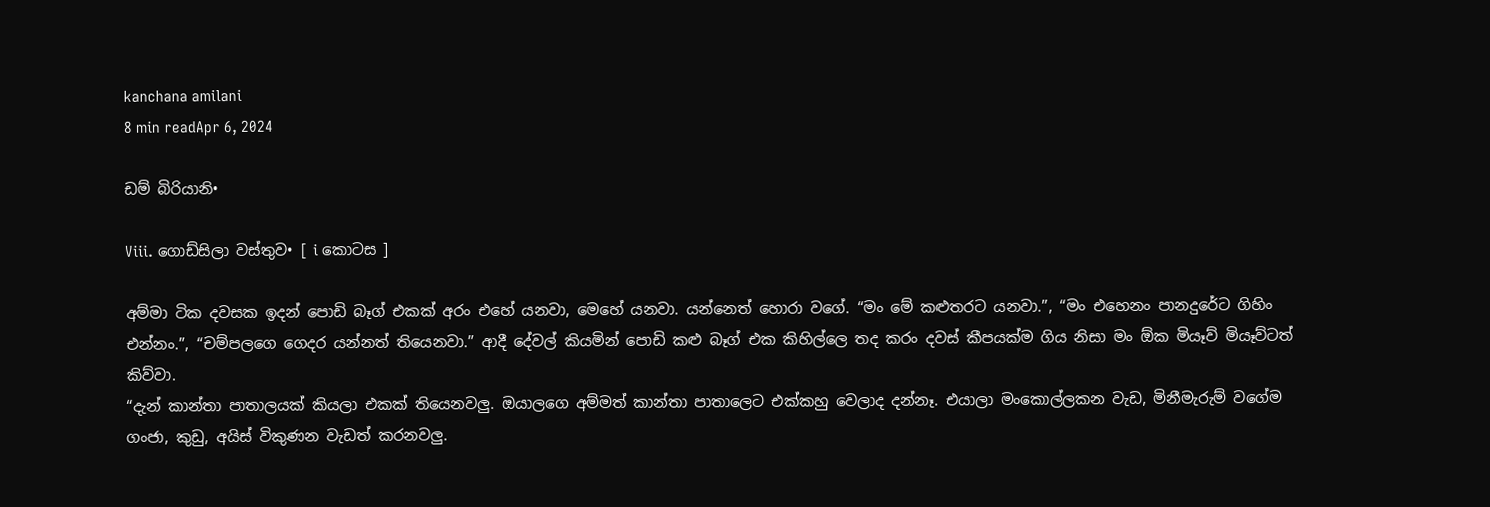kanchana amilani
8 min readApr 6, 2024

ඩම් බිරියානි•

Viii. ගොඩ්සිලා වස්තුව• [ i කොටස ]

අම්මා ටික දවසක ඉදන් පොඩි බෑග් එකක් අරං එහේ යනවා, මෙහේ යනවා. යන්නෙත් හොරා වගේ. “මං මේ කළුතරට යනවා.”, “මං එහෙනං පානදුරේට ගිහිං එන්නං.”, “චම්පලගෙ ගෙදර යන්නත් තියෙනවා.” ආදී දේවල් කියමින් පොඩි කළු බෑග් එක කිහිල්ලෙ තද කරං දවස් කීපයක්ම ගිය නිසා මං ඕක මියෑව් මියෑව්ටත් කිව්වා.
“දැන් කාන්තා පාතාලයක් කියලා එකක් තියෙනවලු. ඔයාලගෙ අම්මත් කාන්තා පාතාලෙට එක්කහු වෙලාද දන්නෑ. එයාලා මංකොල්ලකන වැඩ, මිනීමැරුම් වගේම ගංජා, කුඩු, අයිස් විකුණන වැඩත් කරනවලු.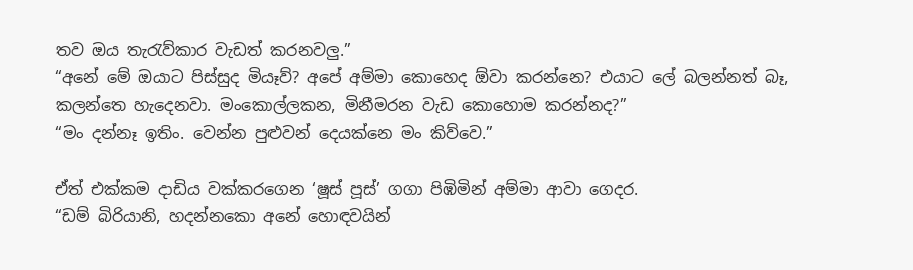තව ඔය තැරැව්කාර වැඩත් කරනවලු.”
“අනේ මේ ඔයාට පිස්සුද මියෑව්? අපේ අම්මා කොහෙද ඕවා කරන්නෙ? එයාට ලේ බලන්නත් බෑ, කලන්තෙ හැදෙනවා. මංකොල්ලකන, මිනීමරන වැඩ කොහොම කරන්නද?”
“මං දන්නෑ ඉතිං. වෙන්න පුළුවන් දෙයක්නෙ මං කිව්වෙ.”

ඒත් එක්කම දාඩිය වක්කරගෙන ‘ෂූස් පූස්’ ගගා පිඹිමින් අම්මා ආවා ගෙදර.
“ඩම් බිරියානි, හදන්නකො අනේ හොඳවයින්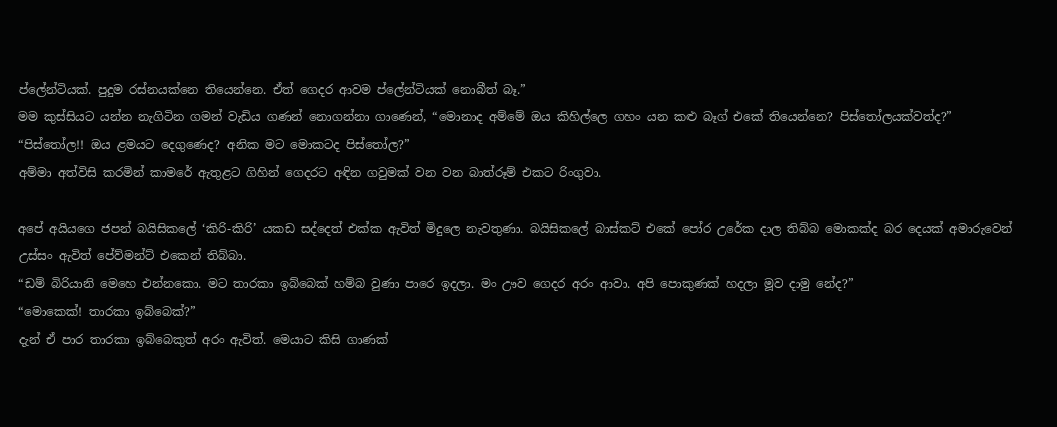ප්ලේන්ටියක්. පුදුම රස්නයක්නෙ තියෙන්නෙ. ඒත් ගෙදර ආවම ප්ලේන්ටියක් නොබීත් බෑ.”
මම කුස්සියට යන්න නැගිටින ගමන් වැඩිය ගණන් නොගන්නා ගාණෙන්, “මොනාද අම්මේ ඔය කිහිල්ලෙ ගහං යන කළු බෑග් එකේ තියෙන්නෙ? පිස්තෝලයක්වත්ද?”
“පිස්තෝල!! ඔය ළමයට දෙගුණෙද? අනික මට මොකටද පිස්තෝල?”
අම්මා අත්විසි කරමින් කාමරේ ඇතුළට ගිහින් ගෙදරට අඳින ගවුමක් වන වන බාත්රූම් එකට රිංගුවා.

අපේ අයියගෙ ජපන් බයිසිකලේ ‘කිරි-කිරි’ යකඩ සද්දෙත් එක්ක ඇවිත් මිදුලෙ නැවතුණා. බයිසිකලේ බාස්කට් එකේ පෝර උරේක දාල තිබ්බ මොකක්ද බර දෙයක් අමාරුවෙන් උස්සං ඇවිත් පේව්මන්ට් එකෙන් තිබ්බා.
“ඩම් බිරියානි මෙහෙ එන්නකො. මට තාරකා ඉබ්බෙක් හම්බ වුණා පාරෙ ඉදලා. මං ඌව ගෙදර අරං ආවා. අපි පොකුණක් හදලා මූව දාමු නේද?”
“මොකෙක්! තාරකා ඉබ්බෙක්?”
දැන් ඒ පාර තාරකා ඉබ්බෙකුත් අරං ඇවිත්. මෙයාට කිසි ගාණක්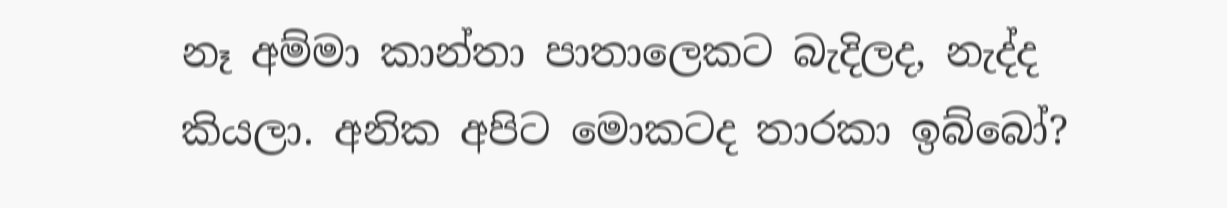නෑ අම්මා කාන්තා පාතාලෙකට බැදිලද, නැද්ද කියලා. අනික අපිට මොකටද තාරකා ඉබ්බෝ?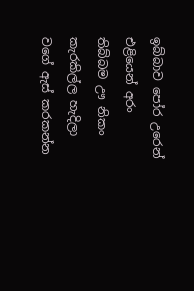ඉබ්බාව පෝර උරෙන් එළියෙන් අරං තිබ්බම ඌ නිකං කැරකිල්ල හැදිලා වගේ ඇස් කරකන්න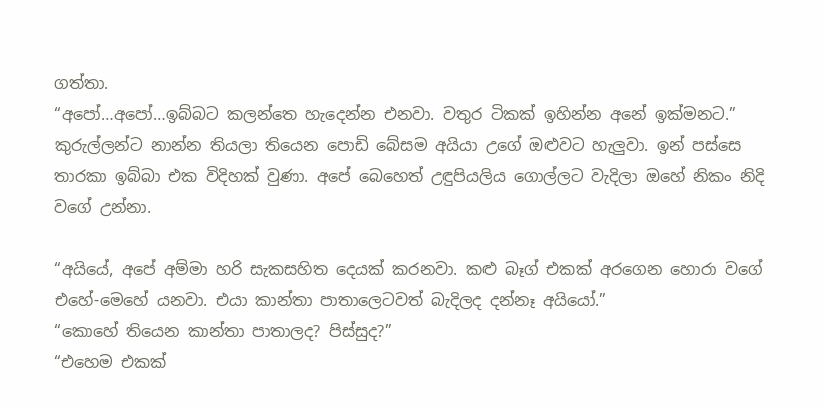ගත්තා.
“අපෝ…අපෝ…ඉබ්බට කලන්තෙ හැදෙන්න එනවා. වතුර ටිකක් ඉහින්න අනේ ඉක්මනට.”
කුරුල්ලන්ට නාන්න තියලා තියෙන පොඩි බේසම අයියා උගේ ඔළුවට හැලුවා. ඉන් පස්සෙ තාරකා ඉබ්බා එක විදිහක් වුණා. අපේ බෙහෙත් උඳුපියලිය ගොල්ලට වැදිලා ඔහේ නිකං නිදි වගේ උන්නා.

“අයියේ, අපේ අම්මා හරි සැකසහිත දෙයක් කරනවා. කළු බෑග් එකක් අරගෙන හොරා වගේ එහේ-මෙහේ යනවා. එයා කාන්තා පාතාලෙටවත් බැදිලද දන්නෑ අයියෝ.”
“කොහේ තියෙන කාන්තා පාතාලද? පිස්සුද?”
“එහෙම එකක්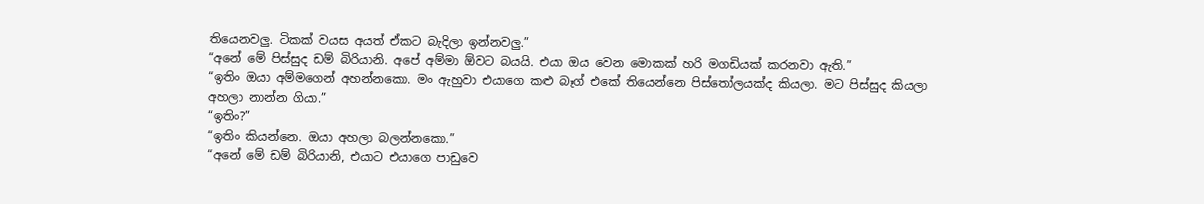තියෙනවලු. ටිකක් වයස අයත් ඒකට බැදිලා ඉන්නවලු.”
“අනේ මේ පිස්සුද ඩම් බිරියානි. අපේ අම්මා ඕවට බයයි. එයා ඔය වෙන මොකක් හරි මගඩියක් කරනවා ඇති.”
“ඉතිං ඔයා අම්මගෙන් අහන්නකො. මං ඇහුවා එයාගෙ කළු බෑග් එකේ තියෙන්නෙ පිස්තෝලයක්ද කියලා. මට පිස්සුද කියලා අහලා නාන්න ගියා.”
“ඉතිං?”
“ඉතිං කියන්නෙ. ඔයා අහලා බලන්නකො.”
“අනේ මේ ඩම් බිරියානි, එයාට එයාගෙ පාඩුවෙ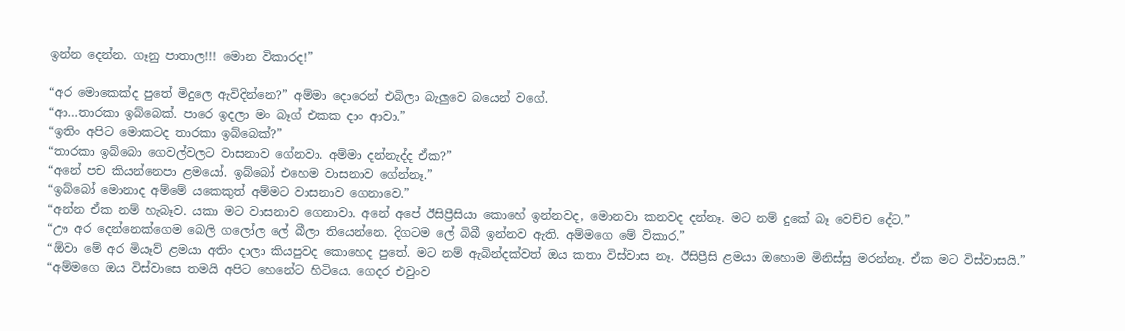ඉන්න දෙන්න. ගෑනු පාතාල!!! මොන විකාරද!”

“අර මොකෙක්ද පුතේ මිදුලෙ ඇවිදින්නෙ?” අම්මා දොරෙන් එබිලා බැලුවෙ බයෙන් වගේ.
“ආ…තාරකා ඉබ්බෙක්. පාරෙ ඉදලා මං බෑග් එකක දාං ආවා.”
“ඉතිං අපිට මොකටද තාරකා ඉබ්බෙක්?”
“තාරකා ඉබ්බො ගෙවල්වලට වාසනාව ගේනවා. අම්මා දන්නැද්ද ඒක?”
“අනේ පච කියන්නෙපා ළමයෝ. ඉබ්බෝ එහෙම වාසනාව ගේන්නෑ.”
“ඉබ්බෝ මොනාද අම්මේ යකෙකුත් අම්මට වාසනාව ගෙනාවෙ.”
“අන්න ඒක නම් හැබෑව. යකා මට වාසනාව ගෙනාවා. අනේ අපේ ඊසිප්‍රීසියා කොහේ ඉන්නවද, මොනවා කනවද දන්නෑ. මට නම් දුකේ බෑ වෙච්ච දේට.”
“ඌ අර දෙන්නෙක්ගෙම බෙලි ගලෝල ලේ බීලා තියෙන්නෙ. දිගටම ලේ බිබී ඉන්නව ඇති. අම්මගෙ මේ විකාර.”
“ඕවා මේ අර මියෑව් ළමයා අතිං දාලා කියපුවද කොහෙද පුතේ. මට නම් ඇබින්දක්වත් ඔය කතා විස්වාස නෑ. ඊසිප්‍රීසි ළමයා ඔහොම මිනිස්සු මරන්නෑ. ඒක මට විස්වාසයි.”
“අම්මගෙ ඔය විස්වාසෙ තමයි අපිට හෙනේට හිටියෙ. ගෙදර එවුංව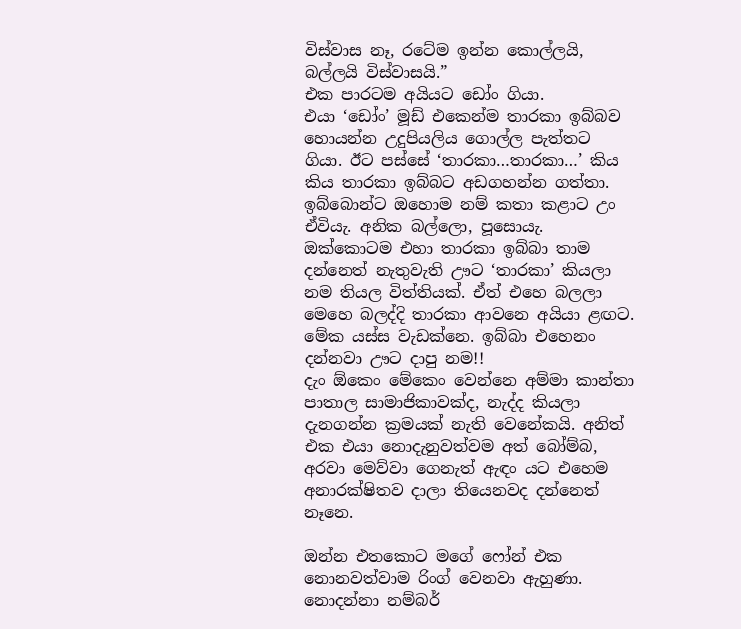විස්වාස නෑ, රටේම ඉන්න කොල්ලයි, බල්ලයි විස්වාසයි.”
එක පාරටම අයියට ඩෝං ගියා.
එයා ‘ඩෝං’ මූඩ් එකෙන්ම තාරකා ඉබ්බව හොයන්න උදුපියලිය ගොල්ල පැත්තට ගියා. ඊට පස්සේ ‘තාරකා…තාරකා…’ කිය කිය තාරකා ඉබ්බට අඩගහන්න ගත්තා. ඉබ්බොන්ට ඔහොම නම් කතා කළාට උං ඒවියැ. අනික බල්ලො, පූසොයැ. ඔක්කොටම එහා තාරකා ඉබ්බා තාම දන්නෙත් නැතුවැති ඌට ‘තාරකා’ කියලා නම තියල විත්තියක්. ඒත් එහෙ බලලා මෙහෙ බලද්දි තාරකා ආවනෙ අයියා ළඟට. මේක යස්ස වැඩක්නෙ. ඉබ්බා එහෙනං දන්නවා ඌට දාපු නම!!
දැං ඕකෙං මේකෙං වෙන්නෙ අම්මා කාන්තා පාතාල සාමාජිකාවක්ද, නැද්ද කියලා දැනගන්න ක්‍රමයක් නැති වෙනේකයි. අනිත් එක එයා නොදැනුවත්වම අත් බෝම්බ, අරවා මෙව්වා ගෙනැත් ඇඳං යට එහෙම අනාරක්ෂිතව දාලා තියෙනවද දන්නෙත් නෑනෙ.

ඔන්න එතකොට මගේ ෆෝන් එක නොනවත්වාම රිංග් වෙනවා ඇහුණා. නොදන්නා නම්බර්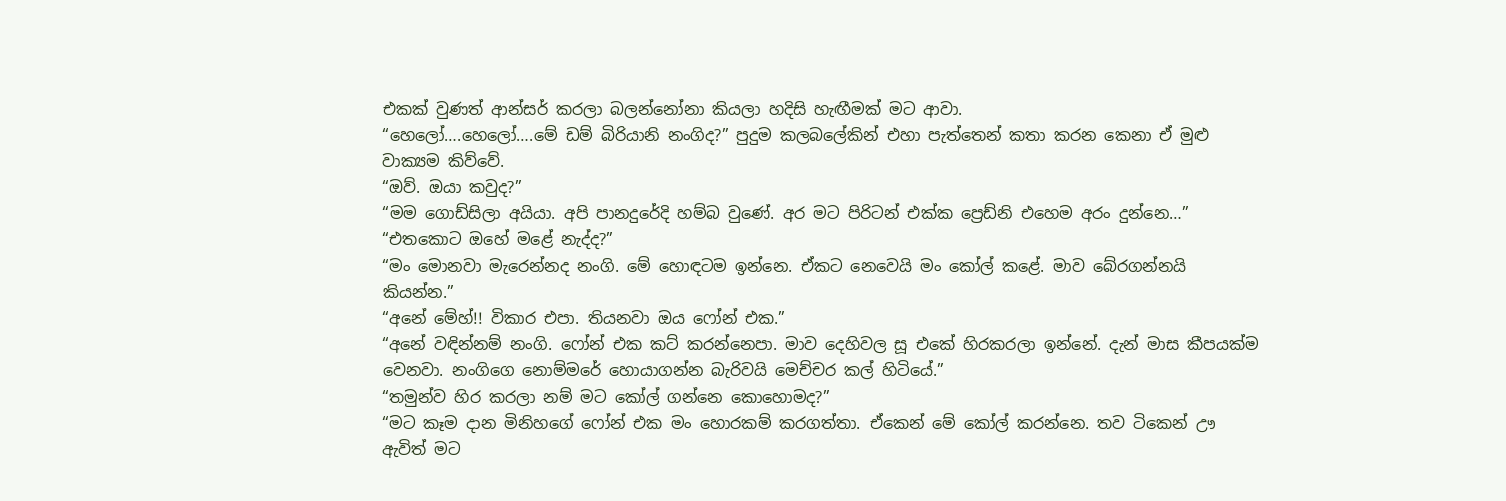එකක් වුණත් ආන්සර් කරලා බලන්නෝනා කියලා හදිසි හැඟීමක් මට ආවා.
“හෙලෝ….හෙලෝ….මේ ඩම් බිරියානි නංගිද?” පුදුම කලබලේකින් එහා පැත්තෙන් කතා කරන කෙනා ඒ මුළු වාක්‍යම කිව්වේ.
“ඔව්. ඔයා කවුද?”
“මම ගොඩ්සිලා අයියා. අපි පානදුරේදි හම්බ වුණේ. අර මට පිරිටන් එක්ක ප්‍රෙඩ්නි එහෙම අරං දුන්නෙ…”
“එතකොට ඔහේ මළේ නැද්ද?”
“මං මොනවා මැරෙන්නද නංගි. මේ හොඳටම ඉන්නෙ. ඒකට නෙවෙයි මං කෝල් කළේ. මාව බේරගන්නයි කියන්න.”
“අනේ මේහ්!! විකාර එපා. තියනවා ඔය ෆෝන් එක.”
“අනේ වඳින්නම් නංගි. ෆෝන් එක කට් කරන්නෙපා. මාව දෙහිවල සූ එකේ හිරකරලා ඉන්නේ. දැන් මාස කීපයක්ම වෙනවා. නංගිගෙ නොම්මරේ හොයාගන්න බැරිවයි මෙච්චර කල් හිටියේ.”
“තමුන්ව හිර කරලා නම් මට කෝල් ගන්නෙ කොහොමද?”
“මට කෑම දාන මිනිහගේ ෆෝන් එක මං හොරකම් කරගත්තා. ඒකෙන් මේ කෝල් කරන්නෙ. තව ටිකෙන් ඌ ඇවිත් මට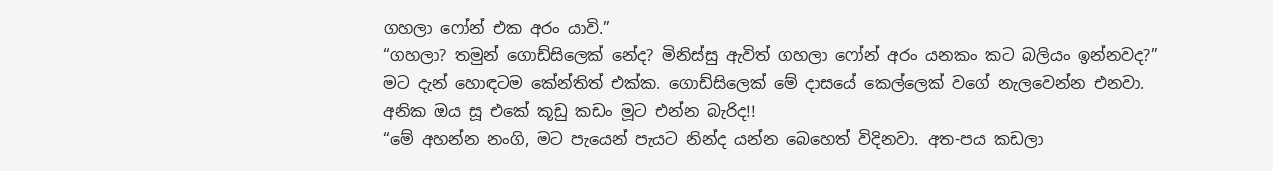ගහලා ෆෝන් එක අරං යාවි.”
“ගහලා? තමුන් ගොඩ්සිලෙක් නේද? මිනිස්සු ඇවිත් ගහලා ෆෝන් අරං යනකං කට බලියං ඉන්නවද?”
මට දැන් හොඳටම කේන්තිත් එක්ක. ගොඩ්සිලෙක් මේ දාසයේ කෙල්ලෙක් වගේ නැලවෙන්න එනවා. අනික ඔය සූ එකේ කූඩු කඩං මූට එන්න බැරිද!!
“මේ අහන්න නංගි, මට පැයෙන් පැයට නින්ද යන්න බෙහෙත් විදිනවා. අත-පය කඩලා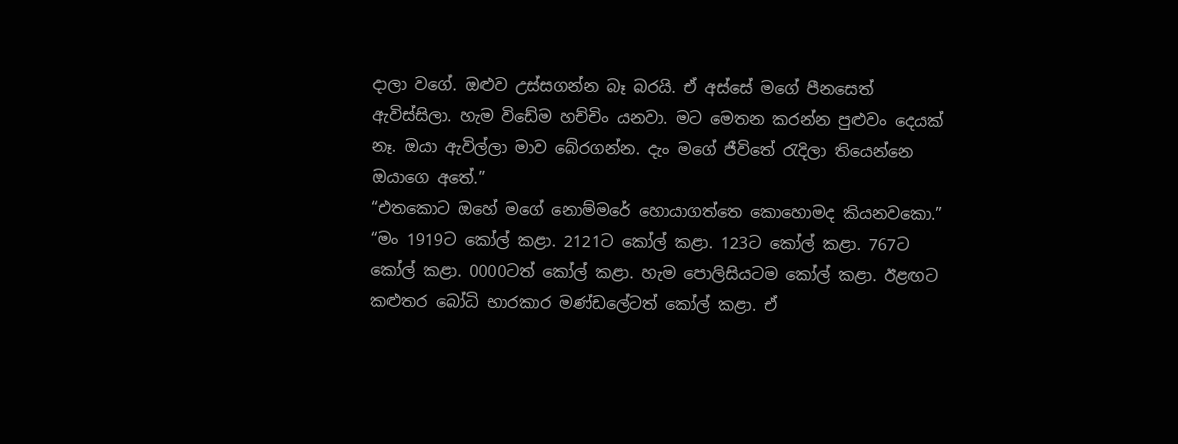දාලා වගේ. ඔළුව උස්සගන්න බෑ බරයි. ඒ අස්සේ මගේ පීනසෙත් ඇවිස්සිලා. හැම විඩේම හච්චිං යනවා. මට මෙතන කරන්න පුළුවං දෙයක් නෑ. ඔයා ඇවිල්ලා මාව බේරගන්න. දැං මගේ ජීවිතේ ‍රැදිලා තියෙන්නෙ ඔයාගෙ අතේ.”
“එතකොට ඔහේ මගේ නොම්මරේ හොයාගත්තෙ කොහොමද කියනවකො.”
“මං 1919ට කෝල් කළා. 2121ට කෝල් කළා. 123ට කෝල් කළා. 767ට කෝල් කළා. 0000ටත් කෝල් කළා. හැම පොලිසියටම කෝල් කළා. ඊළඟට කළුතර බෝධි භාරකාර මණ්ඩලේටත් කෝල් කළා. ඒ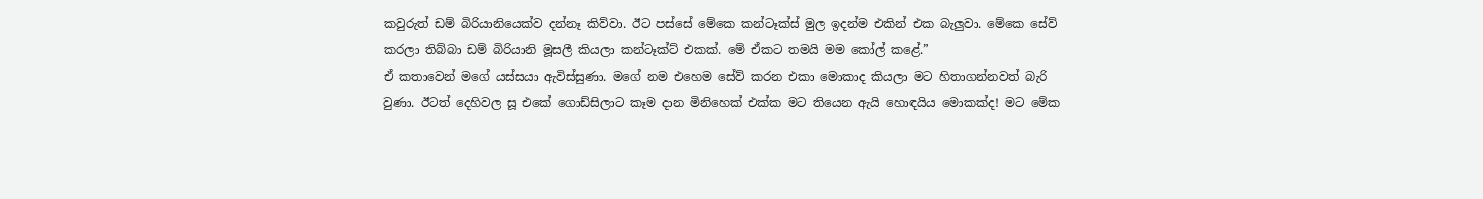කවුරුත් ඩම් බිරියානියෙක්ව දන්නෑ කිව්වා. ඊට පස්සේ මේකෙ කන්ටෑක්ස් මුල ඉදන්ම එකින් එක බැලුවා. මේකෙ සේව් කරලා තිබ්බා ඩම් බිරියානි මූසලී කියලා කන්ටෑක්ට් එකක්. මේ ඒකට තමයි මම කෝල් කළේ.”
ඒ කතාවෙන් මගේ යස්සයා ඇවිස්සුණා. මගේ නම එහෙම සේව් කරන එකා මොකාද කියලා මට හිතාගන්නවත් බැරි වුණා. ඊටත් දෙහිවල සූ එකේ ගොඩ්සිලාට කෑම දාන මිනිහෙක් එක්ක මට තියෙන ඇයි හොඳයිය මොකක්ද! මට මේක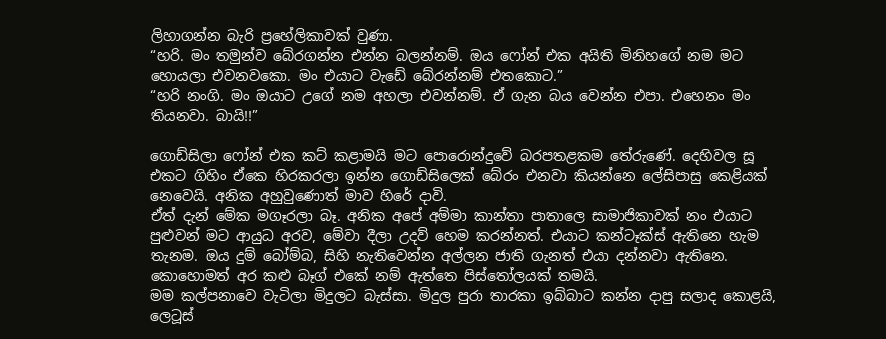ලිහාගන්න බැරි ප්‍රහේලිකාවක් වුණා.
“හරි. මං තමුන්ව බේරගන්න එන්න බලන්නම්. ඔය ෆෝන් එක අයිති මිනිහගේ නම මට හොයලා එවනවකො. මං එයාට වැඩේ බේරන්නම් එතකොට.”
“හරි නංගි. මං ඔයාට උගේ නම අහලා එවන්නම්. ඒ ගැන බය වෙන්න එපා. එහෙනං මං තියනවා. බායි!!”

ගොඩ්සිලා ෆෝන් එක කට් කළාමයි මට පොරොන්දුවේ බරපතළකම තේරුණේ. දෙහිවල සූ එකට ගිහිං ඒකෙ හිරකරලා ඉන්න ගොඩ්සිලෙක් බේරං එනවා කියන්නෙ ලේසිපාසු කෙළියක් නෙවෙයි. අනික අහුවුණොත් මාව හිරේ දාවි.
ඒත් දැන් මේක මගෑරලා බෑ. අනික අපේ අම්මා කාන්තා පාතාලෙ සාමාජිකාවක් නං එයාට පුළුවන් මට ආයුධ අරව, මේවා දීලා උදව් හෙම කරන්නත්. එයාට කන්ටෑක්ස් ඇතිනෙ හැම තැනම. ඔය දුම් බෝම්බ, සිහි නැතිවෙන්න අල්ලන ජාති ගැනත් එයා දන්නවා ඇතිනෙ. කොහොමත් අර කළු බෑග් එකේ නම් ඇත්තෙ පිස්තෝලයක් තමයි.
මම කල්පනාවෙ වැටිලා මිදුලට බැස්සා. මිදුල පුරා තාරකා ඉබ්බාට කන්න දාපු සලාද කොළයි, ලෙටූස්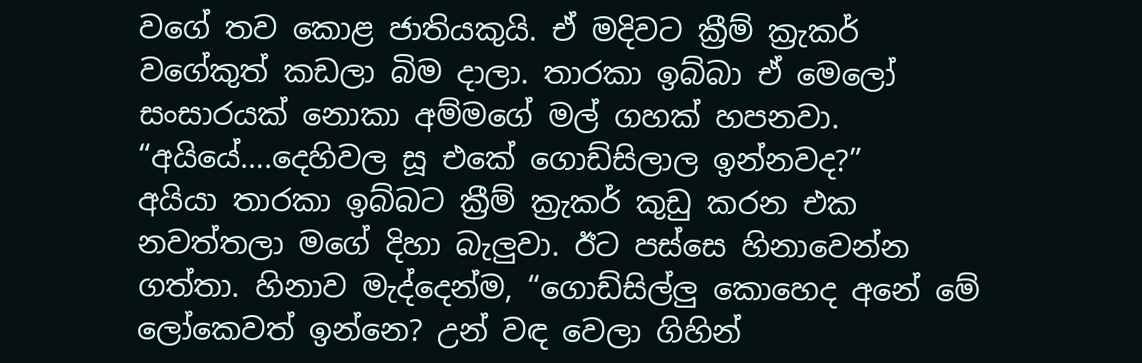වගේ තව කොළ ජාතියකුයි. ඒ මදිවට ක්‍රීම් ක්‍රැකර් වගේකුත් කඩලා බිම දාලා. තාරකා ඉබ්බා ඒ මෙලෝ සංසාරයක් නොකා අම්මගේ මල් ගහක් හපනවා.
“අයියේ….දෙහිවල සූ එකේ ගොඩ්සිලාල ඉන්නවද?”
අයියා තාරකා ඉබ්බට ක්‍රීම් ක්‍රැකර් කුඩු කරන එක නවත්තලා මගේ දිහා බැලුවා. ඊට පස්සෙ හිනාවෙන්න ගත්තා. හිනාව මැද්දෙන්ම, “ගොඩ්සිල්ලු කොහෙද අනේ මේ ලෝකෙවත් ඉන්නෙ? උන් වඳ වෙලා ගිහින්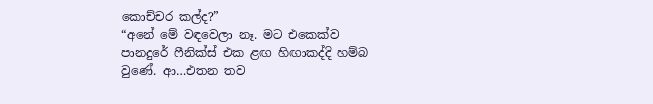කොච්චර කල්ද?”
“අනේ මේ වඳවෙලා නෑ. මට එකෙක්ව පානදුරේ ෆීනික්ස් එක ළඟ හිඟාකද්දි හම්බ වුණේ. ආ…එතන තව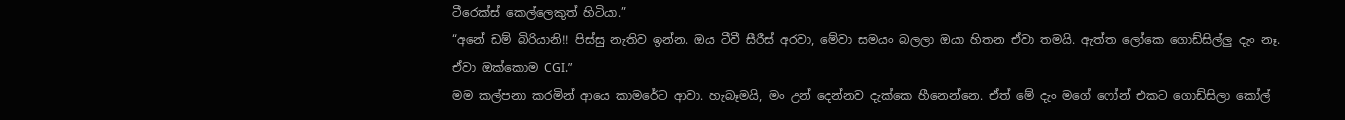ටීරෙක්ස් කෙල්ලෙකුත් හිටියා.”
“අනේ ඩම් බිරියානි!! පිස්සු නැතිව ඉන්න. ඔය ටීවී සීරීස් අරවා, මේවා සමයං බලලා ඔයා හිතන ඒවා තමයි. ඇත්ත ලෝකෙ ගොඩ්සිල්ලු දැං නෑ. ඒවා ඔක්කොම CGI.”
මම කල්පනා කරමින් ආයෙ කාමරේට ආවා. හැබෑමයි, මං උන් දෙන්නව දැක්කෙ හීනෙන්නෙ. ඒත් මේ දැං මගේ ෆෝන් එකට ගොඩ්සිලා කෝල්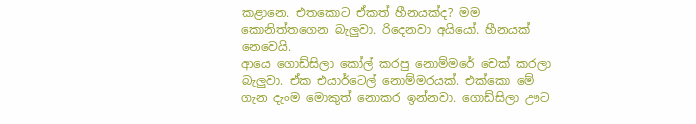කළානෙ. එතකොට ඒකත් හීනයක්ද? මම කොනිත්තගෙන බැලුවා. රිදෙනවා අයියෝ. හීනයක් නෙවෙයි.
ආයෙ ගොඩ්සිලා කෝල් කරපු නොම්මරේ චෙක් කරලා බැලුවා. ඒක එයාර්ටෙල් නොම්මරයක්. එක්කො මේ ගැන දැංම මොකුත් නොකර ඉන්නවා. ගොඩ්සිලා ඌට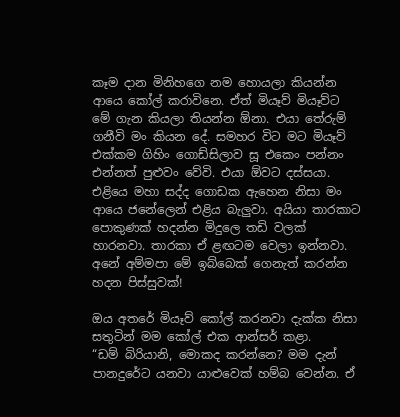කෑම දාන මිනිහගෙ නම හොයලා කියන්න ආයෙ කෝල් කරාවිනෙ. ඒත් මියෑව් මියෑව්ට මේ ගැන කියලා තියන්න ඕනා. එයා තේරුම් ගනීවි මං කියන දේ. සමහර විට මට මියෑව් එක්කම ගිහිං ගොඩ්සිලාව සූ එකෙං පන්නං එන්නත් පුළුවං වේවි. එයා ඕවට දස්සයා.
එළියෙ මහා සද්ද ගොඩක ඇහෙන නිසා මං ආයෙ ජනේලෙන් එළිය බැලුවා. අයියා තාරකාට පොකුණක් හදන්න මිදුලෙ තඩි වලක් හාරනවා. තාරකා ඒ ළඟටම වෙලා ඉන්නවා. අනේ අම්මපා මේ ඉබ්බෙක් ගෙනැත් කරන්න හදන පිස්සුවක්!

ඔය අතරේ මියෑව් කෝල් කරනවා දැක්ක නිසා සතුටින් මම කෝල් එක ආන්සර් කළා.
“ඩම් බිරියානි, මොකද කරන්නෙ? මම දැන් පානදුරේට යනවා යාළුවෙක් හම්බ වෙන්න. ඒ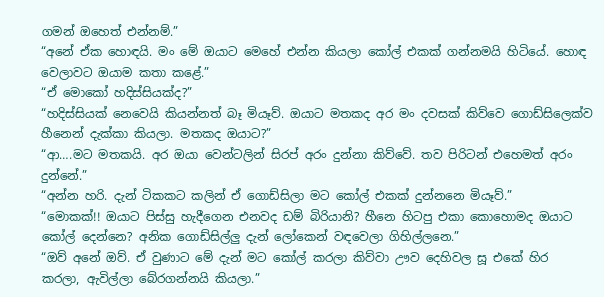ගමන් ඔහෙත් එන්නම්.”
“අනේ ඒක හොඳයි. මං මේ ඔයාට මෙහේ එන්න කියලා කෝල් එකක් ගන්නමයි හිටියේ. හොඳ වෙලාවට ඔයාම කතා කළේ.”
“ඒ මොකෝ හදිස්සියක්ද?”
“හදිස්සියක් නෙවෙයි කියන්නත් බෑ මියෑව්. ඔයාට මතකද අර මං දවසක් කිව්වෙ ගොඩ්සිලෙක්ව හීනෙන් දැක්කා කියලා. මතකද ඔයාට?”
“ආ….මට මතකයි. අර ඔයා වෙන්ටලින් සිරප් අරං දුන්නා කිව්වේ. තව පිරිටන් එහෙමත් අරං දුන්නේ.”
“අන්න හරි. දැන් ටිකකට කලින් ඒ ගොඩ්සිලා මට කෝල් එකක් දුන්නනෙ මියෑව්.”
“මොකක්!! ඔයාට පිස්සු හැදීගෙන එනවද ඩම් බිරියානි? හීනෙ හිටපු එකා කොහොමද ඔයාට කෝල් දෙන්නෙ? අනික ගොඩ්සිල්ලු දැන් ලෝකෙන් වඳවෙලා ගිහිල්ලනෙ.”
“ඔව් අනේ ඔව්. ඒ වුණාට මේ දැන් මට කෝල් කරලා කිව්වා ඌව දෙහිවල සූ එකේ හිර කරලා, ඇවිල්ලා බේරගන්නයි කියලා.”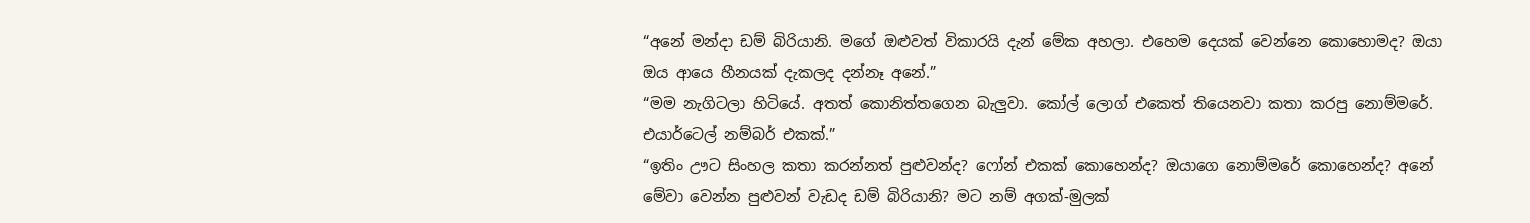“අනේ මන්දා ඩම් බිරියානි. මගේ ඔළුවත් විකාරයි දැන් මේක අහලා. එහෙම දෙයක් වෙන්නෙ කොහොමද? ඔයා ඔය ආයෙ හීනයක් දැකලද දන්නෑ අනේ.”
“මම නැගිටලා හිටියේ. අතත් කොනිත්තගෙන බැලුවා. කෝල් ලොග් එකෙත් තියෙනවා කතා කරපු නොම්මරේ. එයාර්ටෙල් නම්බර් එකක්.”
“ඉතිං ඌට සිංහල කතා කරන්නත් පුළුවන්ද? ෆෝන් එකක් කොහෙන්ද? ඔයාගෙ නොම්මරේ කොහෙන්ද? අනේ මේවා වෙන්න පුළුවන් වැඩද ඩම් බිරියානි? මට නම් අගක්-මුලක්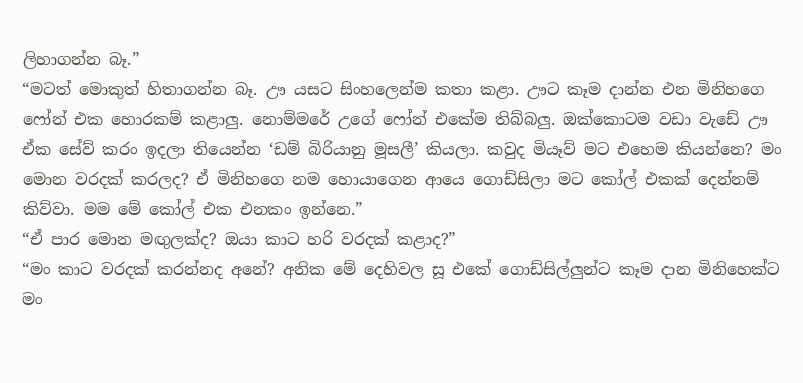ලිහාගන්න බෑ.”
“මටත් මොකුත් හිතාගන්න බෑ. ඌ යසට සිංහලෙන්ම කතා කළා. ඌට කෑම දාන්න එන මිනිහගෙ ෆෝන් එක හොරකම් කළාලු. නොම්මරේ උගේ ෆෝන් එකේම තිබ්බලු. ඔක්කොටම වඩා වැඩේ ඌ ඒක සේව් කරං ඉදලා තියෙන්න ‘ඩම් බිරියානු මූසලී’ කියලා. කවුද මියෑව් මට එහෙම කියන්නෙ? මං මොන වරදක් කරලද? ඒ මිනිහගෙ නම හොයාගෙන ආයෙ ගොඩ්සිලා මට කෝල් එකක් දෙන්නම් කිව්වා. මම මේ කෝල් එක එනකං ඉන්නෙ.”
“ඒ පාර මොන මඟුලක්ද? ඔයා කාට හරි වරදක් කළාද?”
“මං කාට වරදක් කරන්නද අනේ? අනික මේ දෙහිවල සූ එකේ ගොඩ්සිල්ලුන්ට කෑම දාන මිනිහෙක්ට මං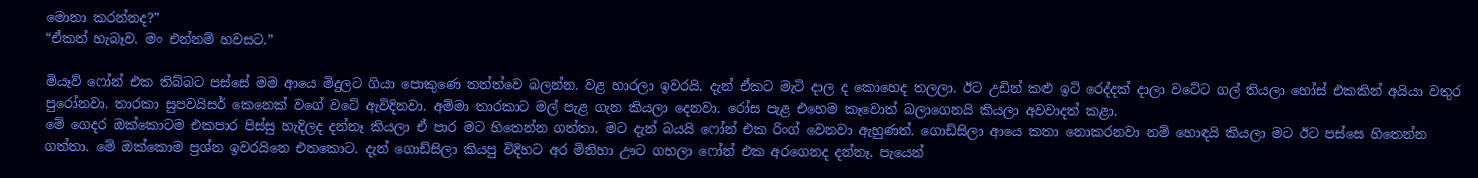මොනා කරන්නද?”
“ඒකත් හැබෑව. මං එන්නම් හවසට.”

මියෑව් ෆෝන් එක තිබ්බට පස්සේ මම ආයෙ මිදුලට ගියා පොකුණෙ තත්ත්වෙ බලන්න. වළ හාරලා ඉවරයි. දැන් ඒකට මැටි දාල ද කොහෙද තලලා. ඊට උඩින් කළු ඉටි රෙද්දක් දාලා වටේට ගල් තියලා හෝස් එකකින් අයියා වතුර පුරෝනවා. තාරකා සුපවයිසර් කෙනෙක් වගේ වටේ ඇවිදිනවා. අම්මා තාරකාට මල් පැළ ගැන කියලා දෙනවා. රෝස පැළ එහෙම කෑවොත් බලාගෙනයි කියලා අවවාදත් කළා.
මේ ගෙදර ඔක්කොටම එකපාර පිස්සු හැදිලද දන්නෑ කියලා ඒ පාර මට හිතෙන්න ගත්තා. මට දැන් බයයි ෆෝන් එක රිංග් වෙනවා ඇහුණත්. ගොඩ්සිලා ආයෙ කතා නොකරනවා නම් හොඳයි කියලා මට ඊට පස්සෙ හිතෙන්න ගත්තා. මේ ඔක්කොම ප්‍රශ්න ඉවරයිනෙ එතකොට. දැන් ගොඩ්සිලා කියපු විදිහට අර මිනිහා ඌට ගහලා ෆෝන් එක අරගෙනද දන්නෑ. පැයෙන්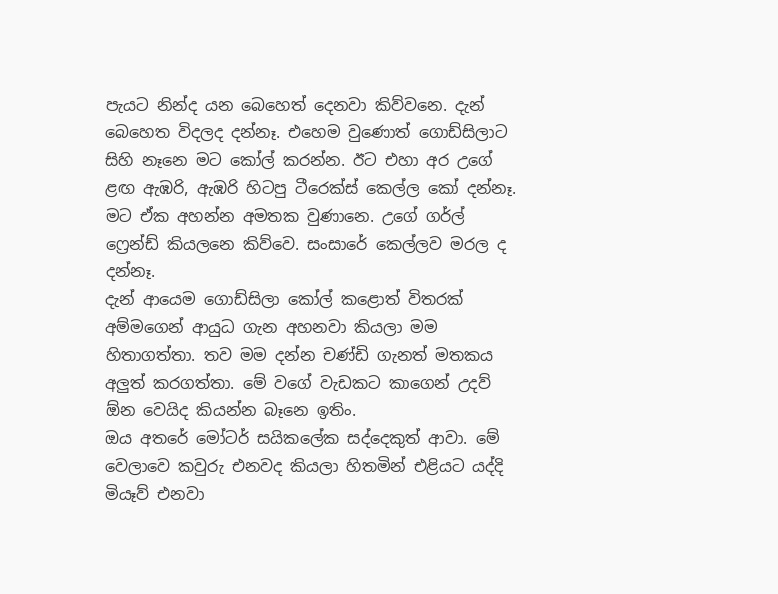පැයට නින්ද යන බෙහෙත් දෙනවා කිව්වනෙ. දැන් බෙහෙත විදලද දන්නෑ. එහෙම වුණොත් ගොඩ්සිලාට සිහි නෑනෙ මට කෝල් කරන්න. ඊට එහා අර උගේ ළඟ ඇඹරි, ඇඹරි හිටපු ටීරෙක්ස් කෙල්ල කෝ දන්නෑ. මට ඒක අහන්න අමතක වුණානෙ. උගේ ගර්ල් ෆ්‍රෙන්ඩ් කියලනෙ කිව්වෙ. සංසාරේ කෙල්ලව මරල ද දන්නෑ.
දැන් ආයෙම ගොඩ්සිලා කෝල් කළොත් විතරක් අම්මගෙන් ආයුධ ගැන අහනවා කියලා මම හිතාගත්තා. තව මම දන්න චණ්ඩි ගැනත් මතකය අලුත් කරගත්තා. මේ වගේ වැඩකට කාගෙන් උදව් ඕන වෙයිද කියන්න බෑනෙ ඉතිං.
ඔය අතරේ මෝටර් සයිකලේක සද්දෙකුත් ආවා. මේ වෙලාවෙ කවුරු එනවද කියලා හිතමින් එළියට යද්දි මියෑව් එනවා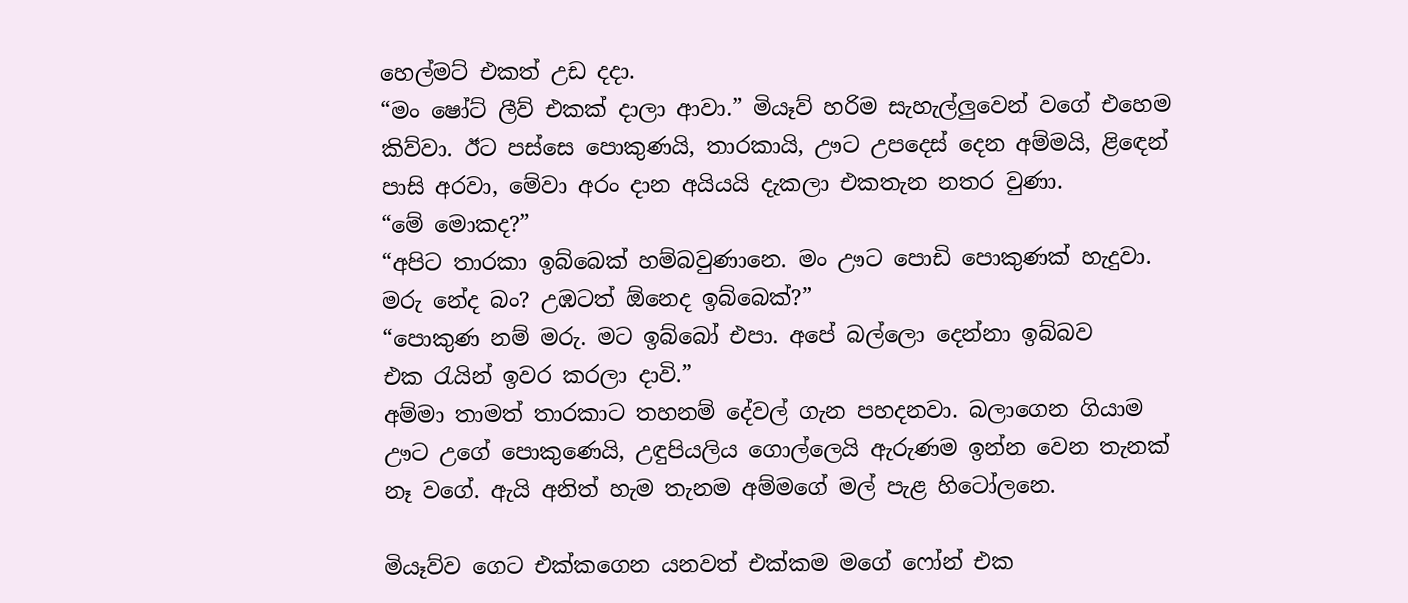හෙල්මට් එකත් උඩ දදා.
“මං ෂෝට් ලීව් එකක් දාලා ආවා.” මියෑව් හරිම සැහැල්ලුවෙන් වගේ එහෙම කිව්වා. ඊට පස්සෙ පොකුණයි, තාරකායි, ඌට උපදෙස් දෙන අම්මයි, ළි‍ඳෙන් පාසි අරවා, මේවා අරං දාන අයියයි දැකලා එකතැන නතර වුණා.
“මේ මොකද?”
“අපිට තාරකා ඉබ්බෙක් හම්බවුණානෙ. මං ඌට පොඩි පොකුණක් හැදුවා. මරු නේද බං? උඹටත් ඕනෙද ඉබ්බෙක්?”
“පොකුණ නම් මරු. මට ඉබ්බෝ එපා. අපේ බල්ලො දෙන්නා ඉබ්බව එක ‍රැයින් ඉවර කරලා දාවි.”
අම්මා තාමත් තාරකාට තහනම් දේවල් ගැන පහදනවා. බලාගෙන ගියාම ඌට උගේ පොකුණෙයි, උඳුපියලිය ගොල්ලෙයි ඇරුණම ඉන්න වෙන තැනක් නෑ වගේ. ඇයි අනිත් හැම තැනම අම්මගේ මල් පැළ හිටෝලනෙ.

මියෑව්ව ගෙට එක්කගෙන යනවත් එක්කම මගේ ෆෝන් එක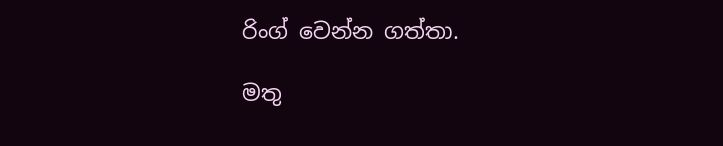රිංග් වෙන්න ගත්තා.

මතු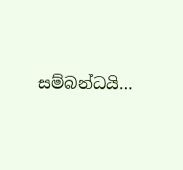සම්බන්ධයි…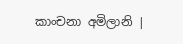කාංචනා අමිලානි |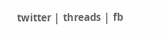twitter | threads | fb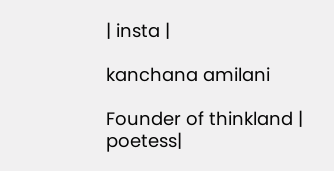| insta |

kanchana amilani

Founder of thinkland | poetess|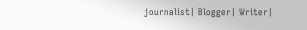journalist| Blogger| Writer|